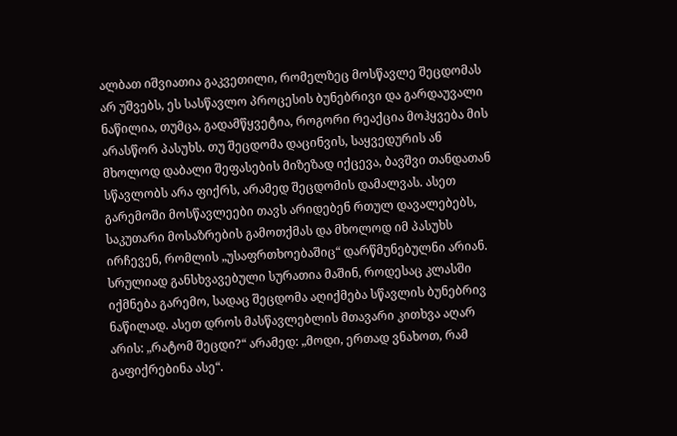ალბათ იშვიათია გაკვეთილი, რომელზეც მოსწავლე შეცდომას არ უშვებს, ეს სასწავლო პროცესის ბუნებრივი და გარდაუვალი ნაწილია, თუმცა, გადამწყვეტია, როგორი რეაქცია მოჰყვება მის არასწორ პასუხს. თუ შეცდომა დაცინვის, საყვედურის ან მხოლოდ დაბალი შეფასების მიზეზად იქცევა, ბავშვი თანდათან სწავლობს არა ფიქრს, არამედ შეცდომის დამალვას. ასეთ გარემოში მოსწავლეები თავს არიდებენ რთულ დავალებებს, საკუთარი მოსაზრების გამოთქმას და მხოლოდ იმ პასუხს ირჩევენ, რომლის „უსაფრთხოებაშიც“ დარწმუნებულნი არიან.
სრულიად განსხვავებული სურათია მაშინ, როდესაც კლასში იქმნება გარემო, სადაც შეცდომა აღიქმება სწავლის ბუნებრივ ნაწილად. ასეთ დროს მასწავლებლის მთავარი კითხვა აღარ არის: „რატომ შეცდი?“ არამედ: „მოდი, ერთად ვნახოთ, რამ გაფიქრებინა ასე“.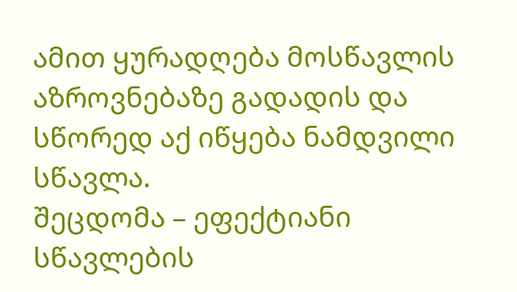ამით ყურადღება მოსწავლის აზროვნებაზე გადადის და სწორედ აქ იწყება ნამდვილი სწავლა.
შეცდომა – ეფექტიანი სწავლების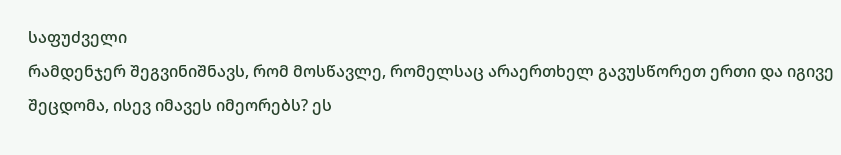საფუძველი
რამდენჯერ შეგვინიშნავს, რომ მოსწავლე, რომელსაც არაერთხელ გავუსწორეთ ერთი და იგივე შეცდომა, ისევ იმავეს იმეორებს? ეს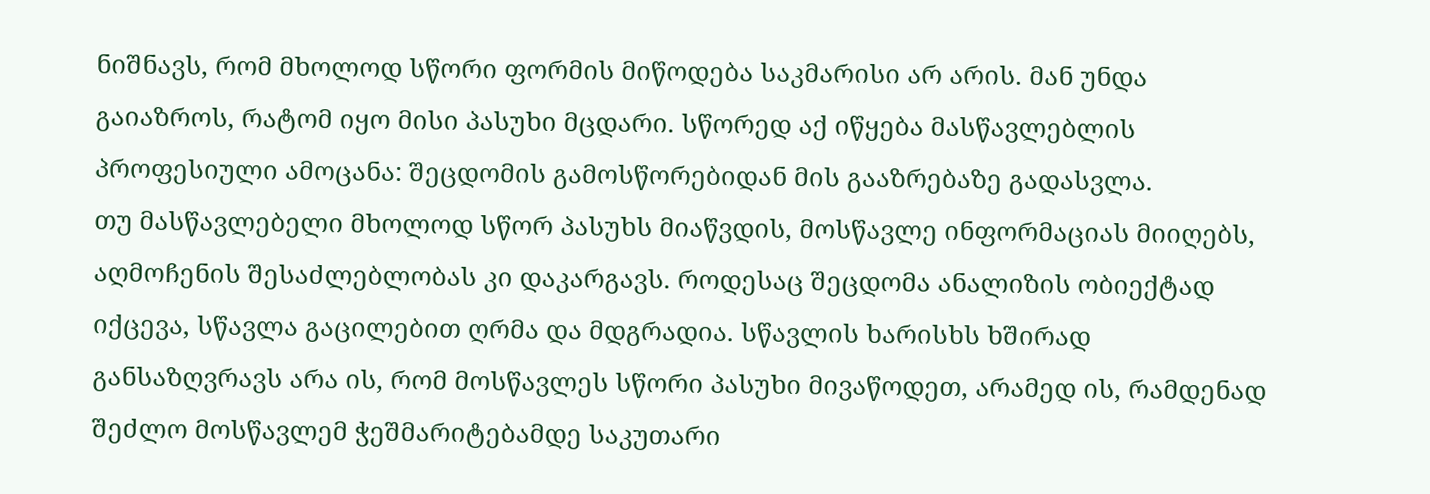ნიშნავს, რომ მხოლოდ სწორი ფორმის მიწოდება საკმარისი არ არის. მან უნდა გაიაზროს, რატომ იყო მისი პასუხი მცდარი. სწორედ აქ იწყება მასწავლებლის პროფესიული ამოცანა: შეცდომის გამოსწორებიდან მის გააზრებაზე გადასვლა.
თუ მასწავლებელი მხოლოდ სწორ პასუხს მიაწვდის, მოსწავლე ინფორმაციას მიიღებს, აღმოჩენის შესაძლებლობას კი დაკარგავს. როდესაც შეცდომა ანალიზის ობიექტად იქცევა, სწავლა გაცილებით ღრმა და მდგრადია. სწავლის ხარისხს ხშირად განსაზღვრავს არა ის, რომ მოსწავლეს სწორი პასუხი მივაწოდეთ, არამედ ის, რამდენად შეძლო მოსწავლემ ჭეშმარიტებამდე საკუთარი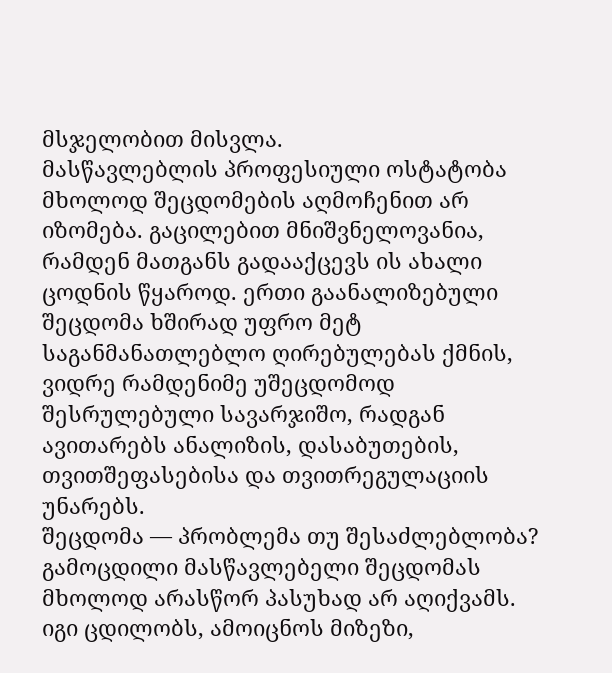მსჯელობით მისვლა.
მასწავლებლის პროფესიული ოსტატობა მხოლოდ შეცდომების აღმოჩენით არ იზომება. გაცილებით მნიშვნელოვანია, რამდენ მათგანს გადააქცევს ის ახალი ცოდნის წყაროდ. ერთი გაანალიზებული შეცდომა ხშირად უფრო მეტ საგანმანათლებლო ღირებულებას ქმნის, ვიდრე რამდენიმე უშეცდომოდ შესრულებული სავარჯიშო, რადგან ავითარებს ანალიზის, დასაბუთების, თვითშეფასებისა და თვითრეგულაციის უნარებს.
შეცდომა — პრობლემა თუ შესაძლებლობა?
გამოცდილი მასწავლებელი შეცდომას მხოლოდ არასწორ პასუხად არ აღიქვამს. იგი ცდილობს, ამოიცნოს მიზეზი,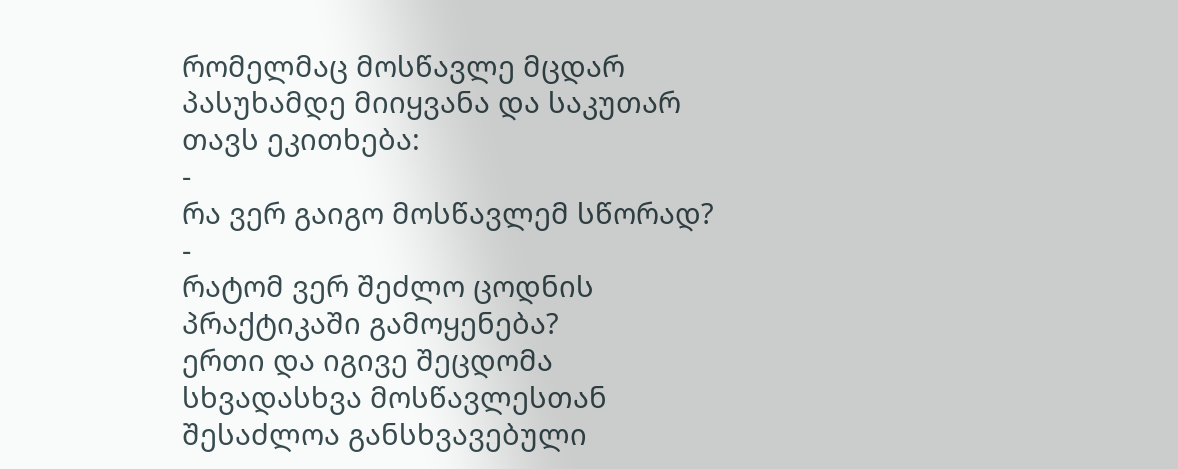რომელმაც მოსწავლე მცდარ პასუხამდე მიიყვანა და საკუთარ თავს ეკითხება:
-
რა ვერ გაიგო მოსწავლემ სწორად?
-
რატომ ვერ შეძლო ცოდნის პრაქტიკაში გამოყენება?
ერთი და იგივე შეცდომა სხვადასხვა მოსწავლესთან შესაძლოა განსხვავებული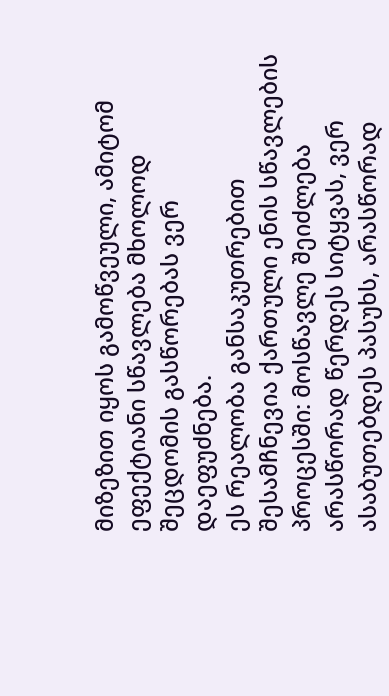მიზეზით იყოს გამოწვეული, ამიტომ ეფექტიანი სწავლება მხოლოდ შეცდომის გასწორებას ვერ დაეფუძნება.
ეს რეალობა განსაკუთრებით შესამჩნევია ქართული ენის სწავლების პროცესში: მოსწავლე შეიძლება არასწორად წერდეს სიტყვას, ვერ ასაბუთებდეს პასუხს, არასწორად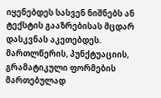იყენებდეს სასვენ ნიშნებს ან ტექსტის გააზრებისას მცდარ დასკვნას აკეთებდეს. მართლწერის, პუნქტუაციის, გრამატიკული ფორმების მართებულად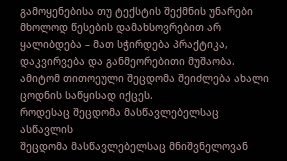გამოყენებისა თუ ტექსტის შექმნის უნარები მხოლოდ წესების დამახსოვრებით არ ყალიბდება – მათ სჭირდება პრაქტიკა, დაკვირვება და განმეორებითი მუშაობა. ამიტომ თითოეული შეცდომა შეიძლება ახალი ცოდნის საწყისად იქცეს.
როდესაც შეცდომა მასწავლებელსაც ასწავლის
შეცდომა მასწავლებელსაც მნიშვნელოვან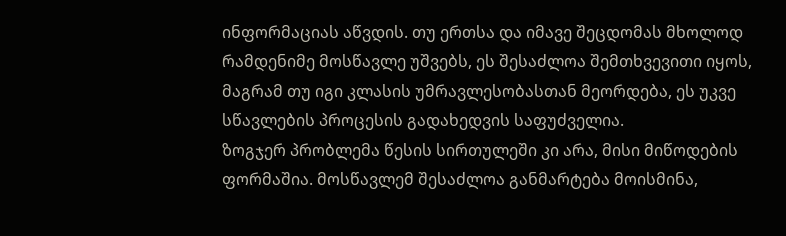ინფორმაციას აწვდის. თუ ერთსა და იმავე შეცდომას მხოლოდ რამდენიმე მოსწავლე უშვებს, ეს შესაძლოა შემთხვევითი იყოს, მაგრამ თუ იგი კლასის უმრავლესობასთან მეორდება, ეს უკვე სწავლების პროცესის გადახედვის საფუძველია.
ზოგჯერ პრობლემა წესის სირთულეში კი არა, მისი მიწოდების ფორმაშია. მოსწავლემ შესაძლოა განმარტება მოისმინა,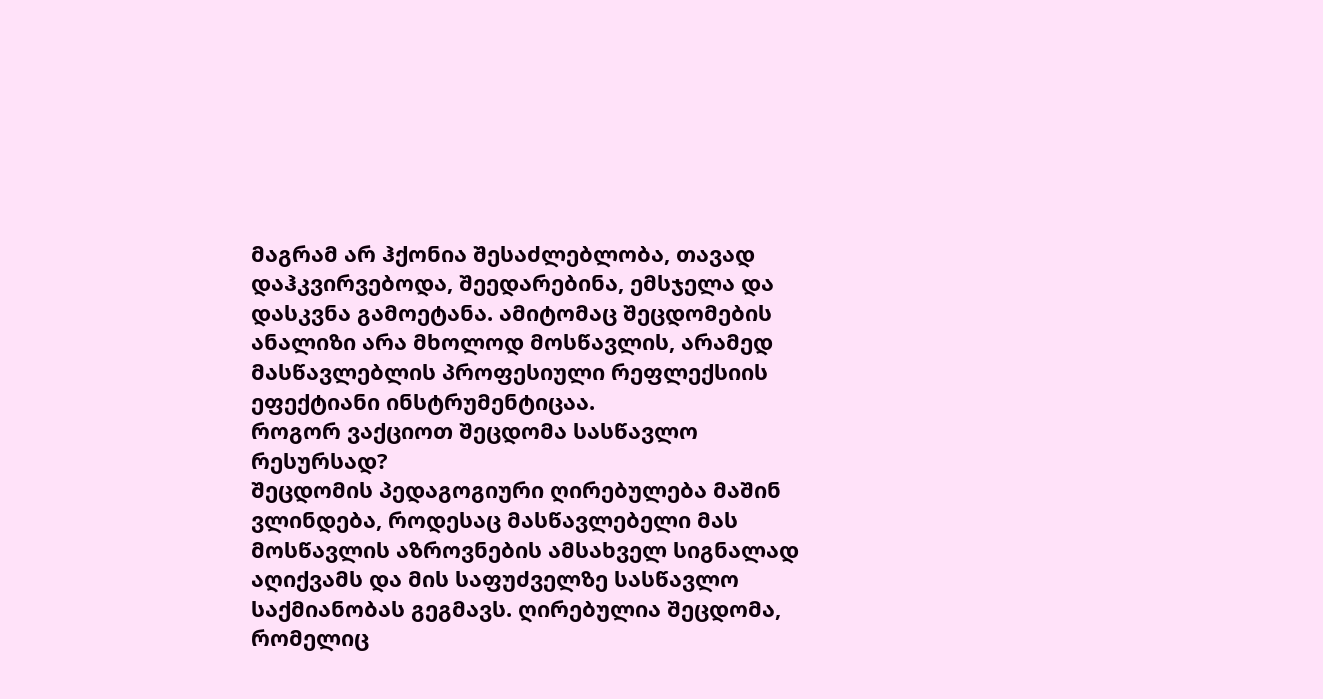მაგრამ არ ჰქონია შესაძლებლობა, თავად დაჰკვირვებოდა, შეედარებინა, ემსჯელა და დასკვნა გამოეტანა. ამიტომაც შეცდომების ანალიზი არა მხოლოდ მოსწავლის, არამედ მასწავლებლის პროფესიული რეფლექსიის ეფექტიანი ინსტრუმენტიცაა.
როგორ ვაქციოთ შეცდომა სასწავლო რესურსად?
შეცდომის პედაგოგიური ღირებულება მაშინ ვლინდება, როდესაც მასწავლებელი მას მოსწავლის აზროვნების ამსახველ სიგნალად აღიქვამს და მის საფუძველზე სასწავლო საქმიანობას გეგმავს. ღირებულია შეცდომა, რომელიც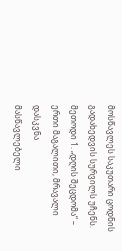მოსწავლეს საკუთარი ცოდნის გადახედვის სურვილს უჩენს.
მეთოდი 1. „დღის შეცდომა“ – ერთი მაგალითი, მრავალი დასკვნა
მასწავლებელი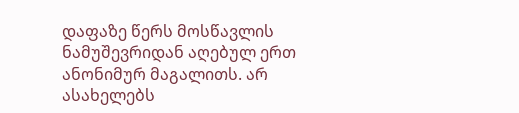დაფაზე წერს მოსწავლის ნამუშევრიდან აღებულ ერთ ანონიმურ მაგალითს. არ ასახელებს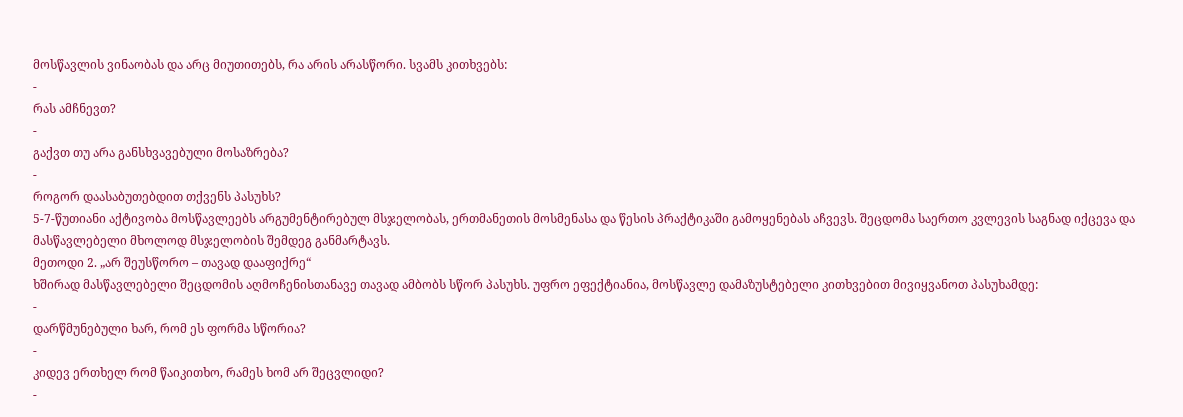მოსწავლის ვინაობას და არც მიუთითებს, რა არის არასწორი. სვამს კითხვებს:
-
რას ამჩნევთ?
-
გაქვთ თუ არა განსხვავებული მოსაზრება?
-
როგორ დაასაბუთებდით თქვენს პასუხს?
5-7-წუთიანი აქტივობა მოსწავლეებს არგუმენტირებულ მსჯელობას, ერთმანეთის მოსმენასა და წესის პრაქტიკაში გამოყენებას აჩვევს. შეცდომა საერთო კვლევის საგნად იქცევა და მასწავლებელი მხოლოდ მსჯელობის შემდეგ განმარტავს.
მეთოდი 2. „არ შეუსწორო – თავად დააფიქრე“
ხშირად მასწავლებელი შეცდომის აღმოჩენისთანავე თავად ამბობს სწორ პასუხს. უფრო ეფექტიანია, მოსწავლე დამაზუსტებელი კითხვებით მივიყვანოთ პასუხამდე:
-
დარწმუნებული ხარ, რომ ეს ფორმა სწორია?
-
კიდევ ერთხელ რომ წაიკითხო, რამეს ხომ არ შეცვლიდი?
-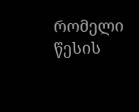რომელი წესის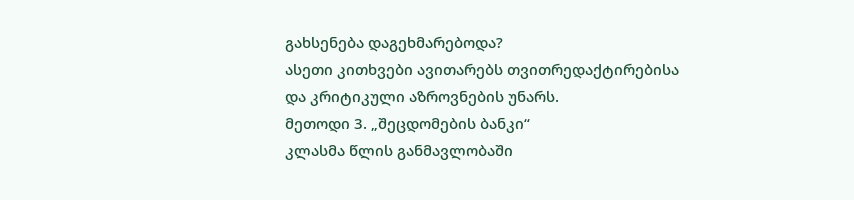გახსენება დაგეხმარებოდა?
ასეთი კითხვები ავითარებს თვითრედაქტირებისა და კრიტიკული აზროვნების უნარს.
მეთოდი 3. „შეცდომების ბანკი“
კლასმა წლის განმავლობაში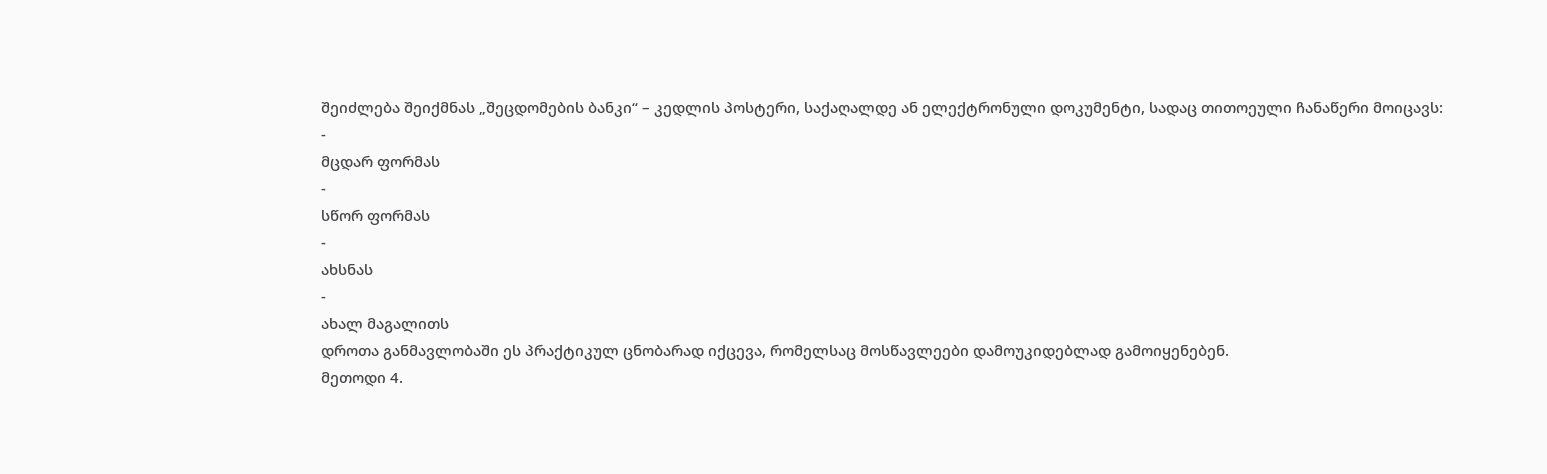შეიძლება შეიქმნას „შეცდომების ბანკი“ – კედლის პოსტერი, საქაღალდე ან ელექტრონული დოკუმენტი, სადაც თითოეული ჩანაწერი მოიცავს:
-
მცდარ ფორმას
-
სწორ ფორმას
-
ახსნას
-
ახალ მაგალითს
დროთა განმავლობაში ეს პრაქტიკულ ცნობარად იქცევა, რომელსაც მოსწავლეები დამოუკიდებლად გამოიყენებენ.
მეთოდი 4.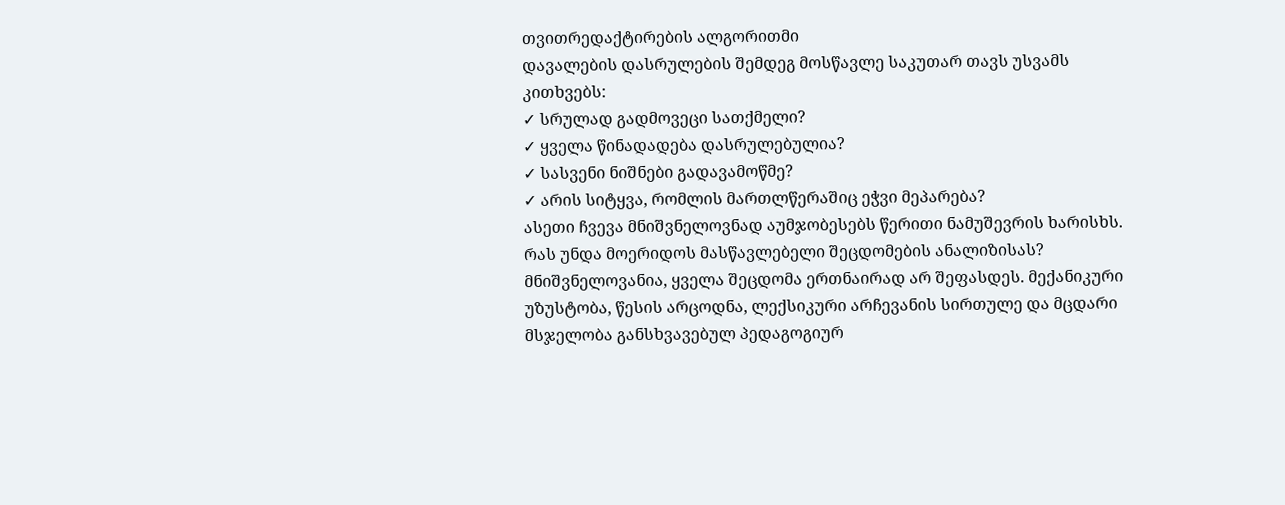თვითრედაქტირების ალგორითმი
დავალების დასრულების შემდეგ მოსწავლე საკუთარ თავს უსვამს კითხვებს:
✓ სრულად გადმოვეცი სათქმელი?
✓ ყველა წინადადება დასრულებულია?
✓ სასვენი ნიშნები გადავამოწმე?
✓ არის სიტყვა, რომლის მართლწერაშიც ეჭვი მეპარება?
ასეთი ჩვევა მნიშვნელოვნად აუმჯობესებს წერითი ნამუშევრის ხარისხს.
რას უნდა მოერიდოს მასწავლებელი შეცდომების ანალიზისას?
მნიშვნელოვანია, ყველა შეცდომა ერთნაირად არ შეფასდეს. მექანიკური უზუსტობა, წესის არცოდნა, ლექსიკური არჩევანის სირთულე და მცდარი მსჯელობა განსხვავებულ პედაგოგიურ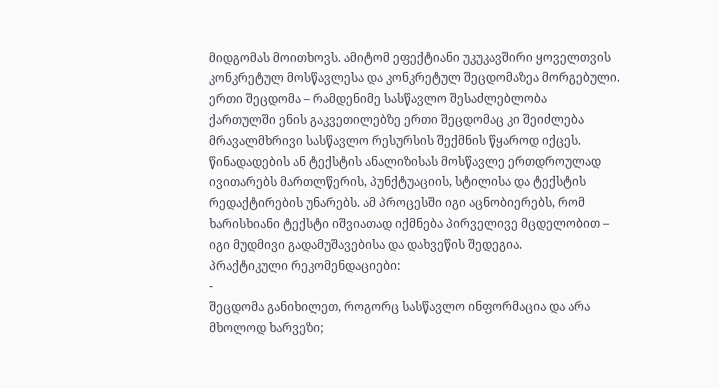მიდგომას მოითხოვს. ამიტომ ეფექტიანი უკუკავშირი ყოველთვის კონკრეტულ მოსწავლესა და კონკრეტულ შეცდომაზეა მორგებული.
ერთი შეცდომა – რამდენიმე სასწავლო შესაძლებლობა
ქართულში ენის გაკვეთილებზე ერთი შეცდომაც კი შეიძლება მრავალმხრივი სასწავლო რესურსის შექმნის წყაროდ იქცეს. წინადადების ან ტექსტის ანალიზისას მოსწავლე ერთდროულად ივითარებს მართლწერის, პუნქტუაციის, სტილისა და ტექსტის რედაქტირების უნარებს. ამ პროცესში იგი აცნობიერებს, რომ ხარისხიანი ტექსტი იშვიათად იქმნება პირველივე მცდელობით – იგი მუდმივი გადამუშავებისა და დახვეწის შედეგია.
პრაქტიკული რეკომენდაციები:
-
შეცდომა განიხილეთ, როგორც სასწავლო ინფორმაცია და არა მხოლოდ ხარვეზი;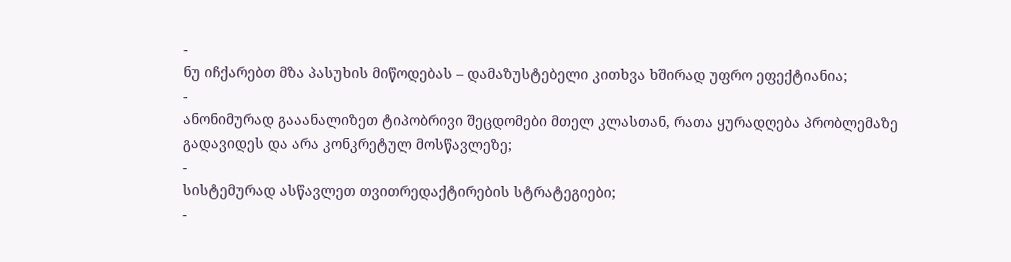-
ნუ იჩქარებთ მზა პასუხის მიწოდებას – დამაზუსტებელი კითხვა ხშირად უფრო ეფექტიანია;
-
ანონიმურად გააანალიზეთ ტიპობრივი შეცდომები მთელ კლასთან, რათა ყურადღება პრობლემაზე გადავიდეს და არა კონკრეტულ მოსწავლეზე;
-
სისტემურად ასწავლეთ თვითრედაქტირების სტრატეგიები;
-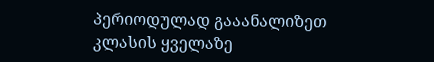პერიოდულად გააანალიზეთ კლასის ყველაზე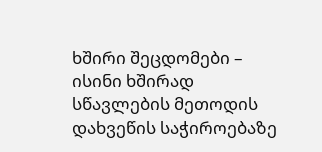ხშირი შეცდომები – ისინი ხშირად სწავლების მეთოდის დახვეწის საჭიროებაზე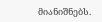მიანიშნებს.